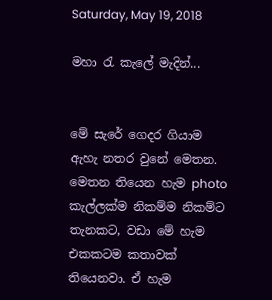Saturday, May 19, 2018

මහා රැ කැලේ මැදින්...


මේ සැරේ ගෙදර ගියාම ඇහැ නතර වුනේ මෙතන. මෙතන තියෙන හැම photo කැල්ලක්ම නිකම්ම නිකම්ට තැනකට, වඩා මේ හැම එකකටම කතාවක් තියෙනවා. ඒ හැම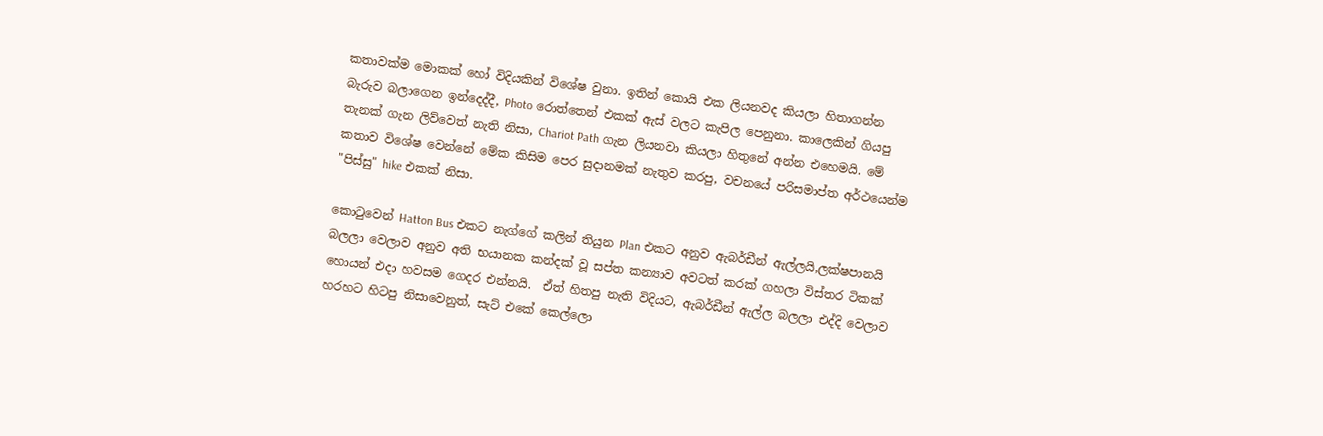කතාවක්ම මොකක් හෝ විදියකින් විශේෂ වුනා. ඉතින් කොයි එක ලියනවද කියලා හිතාගන්න බැරුව බලාගෙන ඉන්දෙද්දී, Photo රොත්තෙන් එකක් ඇස් වලට කැපිල පෙනුනා. කාලෙකින් ගියපු තැනක් ගැන ලිව්වෙත් නැති නිසා, Chariot Path ගැන ලියනවා කියලා හිතුනේ අන්න එහෙමයි. මේ කතාව විශේෂ වෙන්නේ මේක කිසිම පෙර සුදානමක් නැතුව කරපු, වචනයේ පරිසමාප්ත අර්ථයෙන්ම "පිස්සු" hike එකක් නිසා.

කොටුවෙන් Hatton Bus එකට නැග්ගේ කලින් තියුන Plan එකට අනුව ඇබර්ඩීන් ඇල්ලයි,ලක්ෂපානයි බලලා වෙලාව අනුව අති භයානක කන්දක් වූ සප්ත කන්‍යාව අවටත් කරක් ගහලා විස්තර ටිකක් හොයන් එදා හවසම ගෙදර එන්නයි.  ඒත් හිතපු නැති විදියට, ඇබර්ඩීන් ඇල්ල බලලා එද්දි වෙලාව හරහට හිටපු නිසාවෙනුත්, සැට් එකේ කෙල්ලො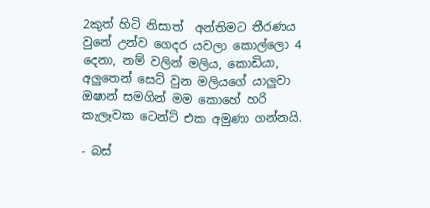2කුත් හිටි නිසාත්  අන්තිමට තීරණය වුනේ උන්ව ගෙදර යවලා කොල්ලො 4 දෙනා, නම් වලින් මලිය, කොඩියා, අලුතෙන් සෙට් වුන මලියගේ යාලුවා ඔෂාන් සමගින් මම කොහේ හරි කැලෑවක ටෙන්ට් එක අමුණා ගන්නයි.

- බස්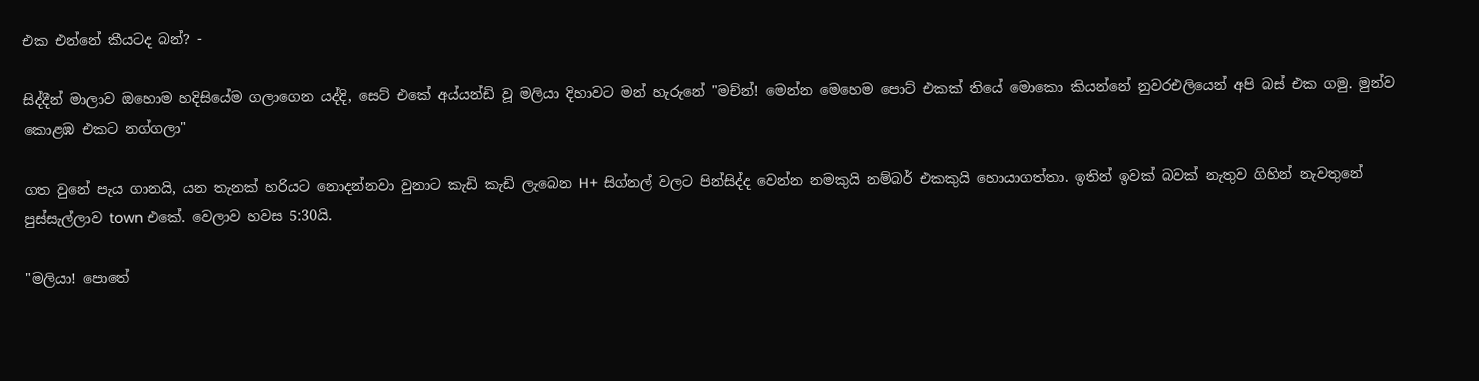එක එන්නේ කීයටද බන්? -

සිද්දීන් මාලාව ඔහොම හදිසියේම ගලාගෙන යද්දි, සෙට් එකේ අය්යන්ඩි වූ මලියා දිහාවට මන් හැරුනේ "මච්න්! මෙන්න මෙහෙම පොට් එකක් තියේ මොකො කියන්නේ නුවරඑලියෙන් අපි බස් එක ගමු. මුන්ව කොළඹ එකට නග්ගලා"

ගත වුනේ පැය ගානයි, යන තැනක් හරියට නොදන්නවා වුනාට කැඩි කැඩි ලැබෙන H+ සිග්නල් වලට පින්සිද්ද වෙන්න නමකුයි නම්බර් එකකුයි හොයාගත්තා. ඉතින් ඉවක් බවක් නැතුව ගිහින් නැවතුනේ පුස්සැල්ලාව town එකේ. වෙලාව හවස 5:30යි.

"මලියා! පොතේ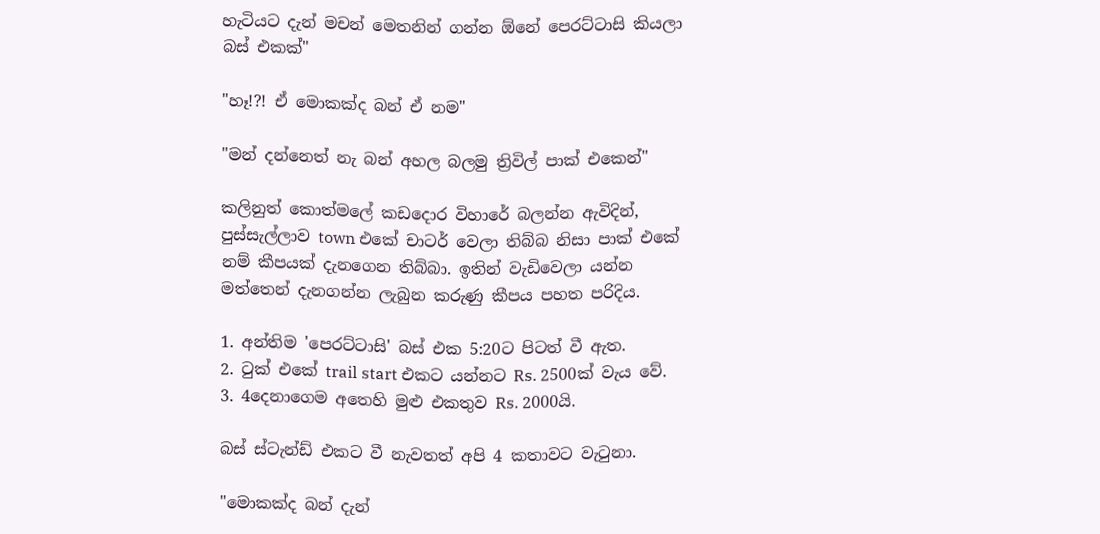හැටියට දැන් මචන් මෙතනින් ගන්න ඕනේ පෙරට්ටාසි කියලා බස් එකක්"

"හෑ!?! ඒ මොකක්ද බන් ඒ නම"

"මන් දන්නෙත් නැ බන් අහල බලමු ත්‍රිවිල් පාක් එකෙන්"

කලිනුත් කොත්මලේ කඩදොර විහාරේ බලන්න ඇවිදින්, පුස්සැල්ලාව town එකේ චාටර් වෙලා තිබ්බ නිසා පාක් එකේ නම් කීපයක් දැනගෙන තිබ්බා. ඉතින් වැඩිවෙලා යන්න මත්තෙන් දැනගන්න ලැබුන කරුණු කීපය පහත පරිදිය.

1. අන්තිම 'පෙරට්ටාසි' බස් එක 5:20ට පිටත් වී ඇත.
2. ටුක් එකේ trail start එකට යන්නට Rs. 2500ක් වැය වේ.
3. 4දෙනාගෙම අතෙහි මුළු එකතුව Rs. 2000යි.

බස් ස්ටැන්ඩ් එකට වී නැවතත් අපි 4 කතාවට වැටුනා.

"මොකක්ද බන් දැන්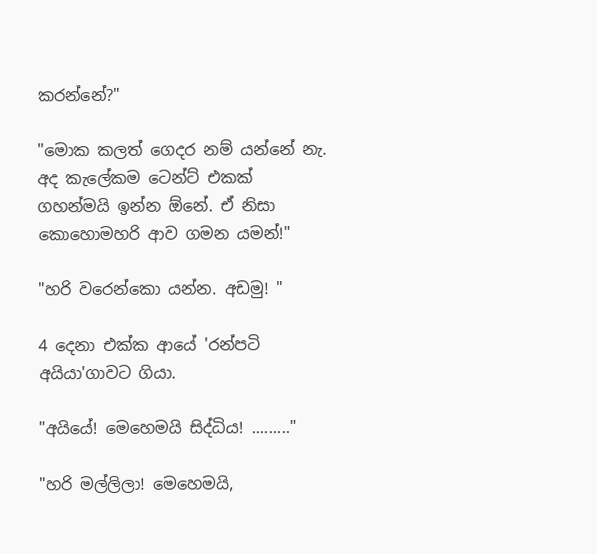කරන්නේ?"

"මොක කලත් ගෙදර නම් යන්නේ නැ. අද කැලේකම ටෙන්ට් එකක් ගහන්මයි ඉන්න ඕනේ. ඒ නිසා කොහොමහරි ආව ගමන යමන්!"

"හරි වරෙන්කො යන්න. අඩමු! "

4 දෙනා එක්ක ආයේ 'රන්පටි අයියා'ගාවට ගියා.

"අයියේ! මෙහෙමයි සිද්ධිය! ........."

"හරි මල්ලිලා! මෙහෙමයි,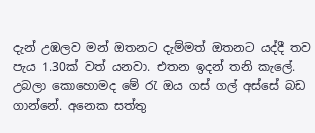දැන් උඹලව මන් ඔතනට දැම්මත් ඔතනට යද්දී තව පැය 1.30ක් වත් යනවා. එතන ඉදන් තනි කැලේ. උබලා කොහොමද මේ රැ ඔය ගස් ගල් අස්සේ බඩ ගාන්නේ. අනෙක සත්තු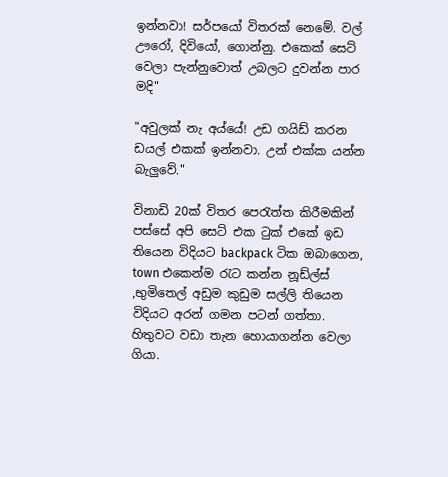ඉන්නවා! සර්පයෝ විතරක් නෙමේ. වල් ඌරෝ, දිවියෝ, ගොන්නු. එකෙක් සෙට් වෙලා පැන්නුවොත් උබලට දුවන්න පාර මදි"

"අවුලක් නැ අය්යේ! උඩ ගයිඩ් කරන ඩයල් එකක් ඉන්නවා. උන් එක්ක යන්න බැලුවේ."

විනාඩි 20ක් විතර පෙරැත්ත කිරීමකින් පස්සේ අපි සෙට් එක ටුක් එකේ ඉඩ තියෙන විදියට backpack ටික ඔබාගෙන, town එකෙන්ම රැට කන්න නූඩ්ල්ස් ,භුමිතෙල් අඩුම කුඩුම සල්ලි තියෙන විදියට අරන් ගමන පටන් ගත්තා. හිතුවට වඩා තැන හොයාගන්න වෙලා ගියා.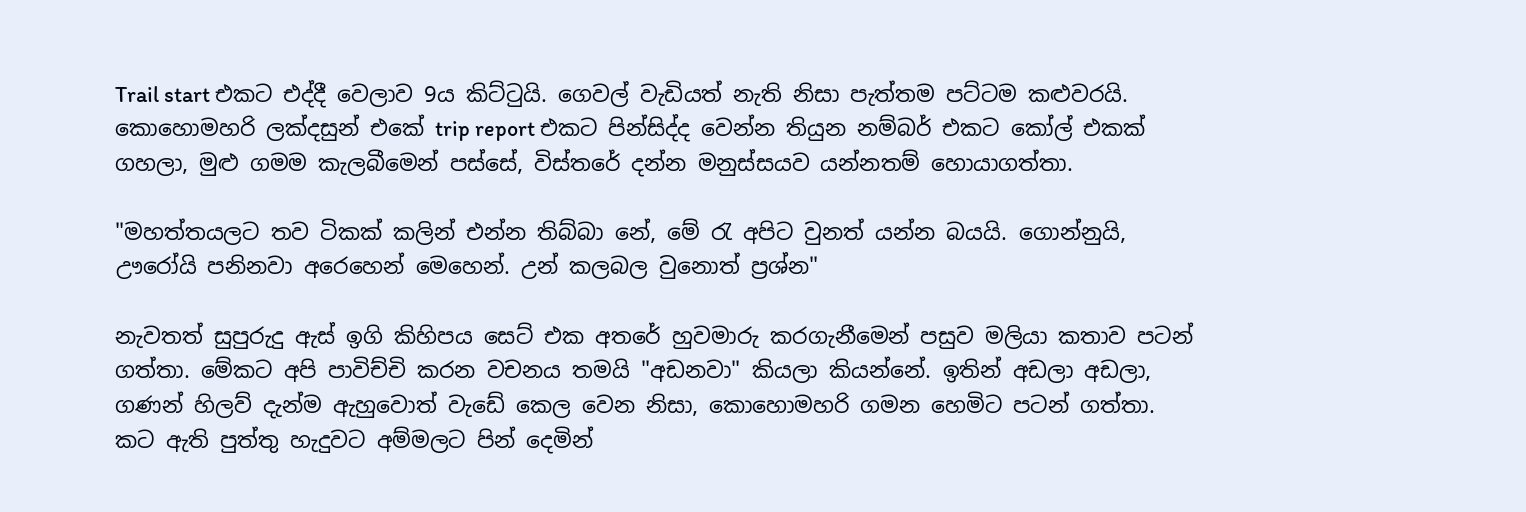Trail start එකට එද්දී වෙලාව 9ය කිට්ටුයි. ගෙවල් වැඩියත් නැති නිසා පැත්තම පට්ටම කළුවරයි. කොහොමහරි ලක්දසුන් එකේ trip report එකට පින්සිද්ද වෙන්න තියුන නම්බර් එකට කෝල් එකක් ගහලා, මුළු ගමම කැලබීමෙන් පස්සේ, විස්තරේ දන්න මනුස්සයව යන්නතම් හොයාගත්තා.

"මහත්තයලට තව ටිකක් කලින් එන්න තිබ්බා නේ, මේ රැ අපිට වුනත් යන්න බයයි. ගොන්නුයි, ඌරෝයි පනිනවා අරෙහෙන් මෙහෙන්. උන් කලබල වුනොත් ප්‍රශ්න"

නැවතත් සුපුරුදු ඇස් ඉගි කිහිපය සෙට් එක අතරේ හුවමාරු කරගැනීමෙන් පසුව මලියා කතාව පටන් ගත්තා. මේකට අපි පාවිච්චි කරන වචනය තමයි "අඩනවා" කියලා කියන්නේ. ඉතින් අඩලා අඩලා, ගණන් හිලව් දැන්ම ඇහුවොත් වැඩේ කෙල වෙන නිසා, කොහොමහරි ගමන හෙමිට පටන් ගත්තා. කට ඇති පුත්තු හැදුවට අම්මලට පින් දෙමින්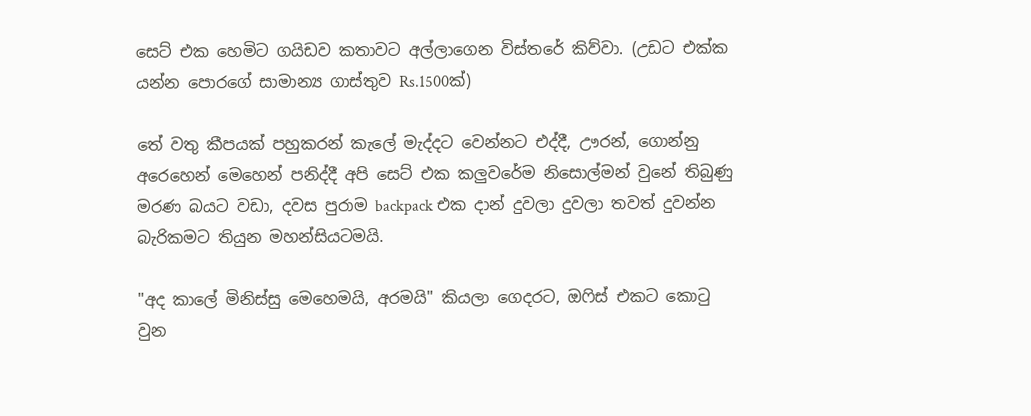සෙට් එක හෙමිට ගයිඩව කතාවට අල්ලාගෙන විස්තරේ කිව්වා. (උඩට එක්ක යන්න පොරගේ සාමාන්‍ය ගාස්තුව Rs.1500ක්)

තේ වතු කීපයක් පහුකරන් කැලේ මැද්දට වෙන්නට එද්දී, ඌරන්, ගොන්නු අරෙහෙන් මෙහෙන් පනිද්දී අපි සෙට් එක කලුවරේම නිසොල්මන් වුනේ තිබුණු මරණ බයට වඩා, දවස පුරාම backpack එක දාන් දුවලා දුවලා තවත් දුවන්න බැරිකමට තියුන මහන්සියටමයි.

"අද කාලේ මිනිස්සු මෙහෙමයි, අරමයි" කියලා ගෙදරට, ඔෆිස් එකට කොටු වුන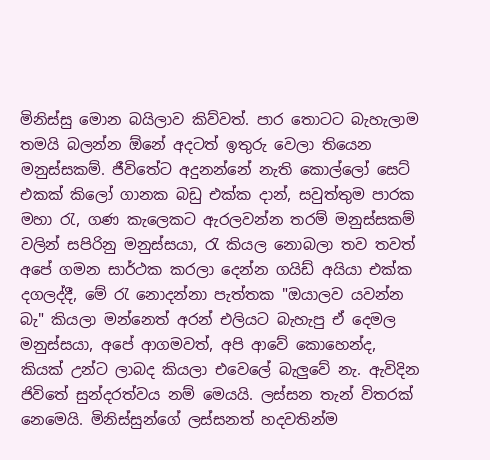මිනිස්සු මොන බයිලාව කිව්වත්. පාර තොටට බැහැලාම තමයි බලන්න ඕනේ අදටත් ඉතුරු වෙලා තියෙන මනුස්සකම්. ජීවිතේට අදුනන්නේ නැති කොල්ලෝ සෙට් එකක් කිලෝ ගානක බඩු එක්ක දාන්, සවුත්තුම පාරක මහා රැ, ගණ කැලෙකට ඇරලවන්න තරම් මනුස්සකම් වලින් සපිරිනු මනුස්සයා, රැ කියල නොබලා තව තවත් අපේ ගමන සාර්ථක කරලා දෙන්න ගයිඩ් අයියා එක්ක දගලද්දී, මේ රැ නොදන්නා පැත්තක "ඔයාලව යවන්න බැ" කියලා මන්නෙත් අරන් එලියට බැහැපු ඒ දෙමල මනුස්සයා, අපේ ආගමවත්, අපි ආවේ කොහෙන්ද, කියක් උන්ට ලාබද කියලා එවෙලේ බැලුවේ නැ. ඇවිදින ජිවිතේ සුන්දරත්වය නම් මෙයයි. ලස්සන තැන් විතරක් නෙමෙයි. මිනිස්සුන්ගේ ලස්සනත් හදවතින්ම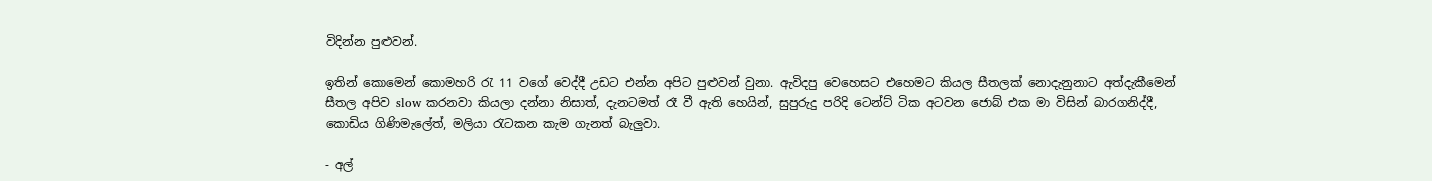විදින්න පුළුවන්.

ඉතින් කොමෙන් කොමහරි රැ 11 වගේ වෙද්දී උඩට එන්න අපිට පුළුවන් වුනා. ඇවිදපු වෙහෙසට එහෙමට කියල සීතලක් නොදැනුනාට අත්දැකීමෙන් සීතල අපිව slow කරනවා කියලා දන්නා නිසාත්, දැනටමත් රෑ වී ඇති හෙයින්, සුපුරුදු පරිදි ටෙන්ට් ටික අටවන ජොබ් එක මා විසින් බාරගනිද්දී, කොඩිය ගිණිමැලේත්, මලියා රැටකන කැම ගැනත් බැලුවා.

- අල්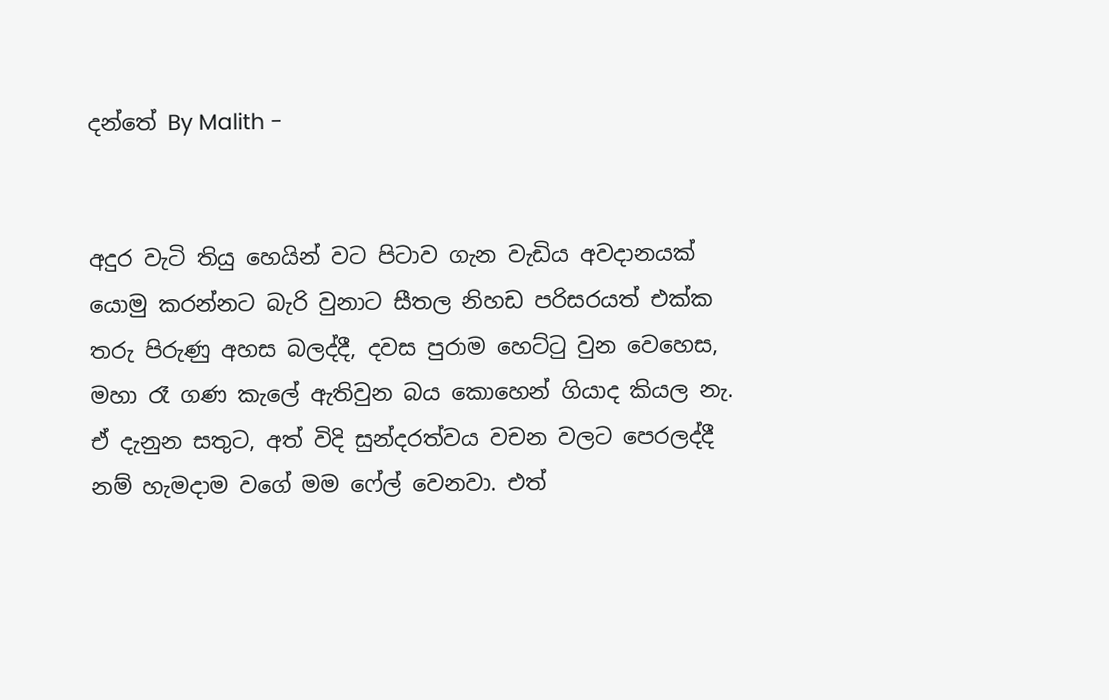දන්තේ By Malith -


අදුර වැටි තියු හෙයින් වට පිටාව ගැන වැඩිය අවදානයක් යොමු කරන්නට බැරි වුනාට සීතල නිහඩ පරිසරයත් එක්ක තරු පිරුණු අහස බලද්දී, දවස පුරාම හෙට්ටු වුන වෙහෙස, මහා රෑ ගණ කැලේ ඇතිවුන බය කොහෙන් ගියාද කියල නැ. ඒ දැනුන සතුට, අත් විදි සුන්දරත්වය වචන වලට පෙරලද්දී නම් හැමදාම වගේ මම ෆේල් වෙනවා. එත්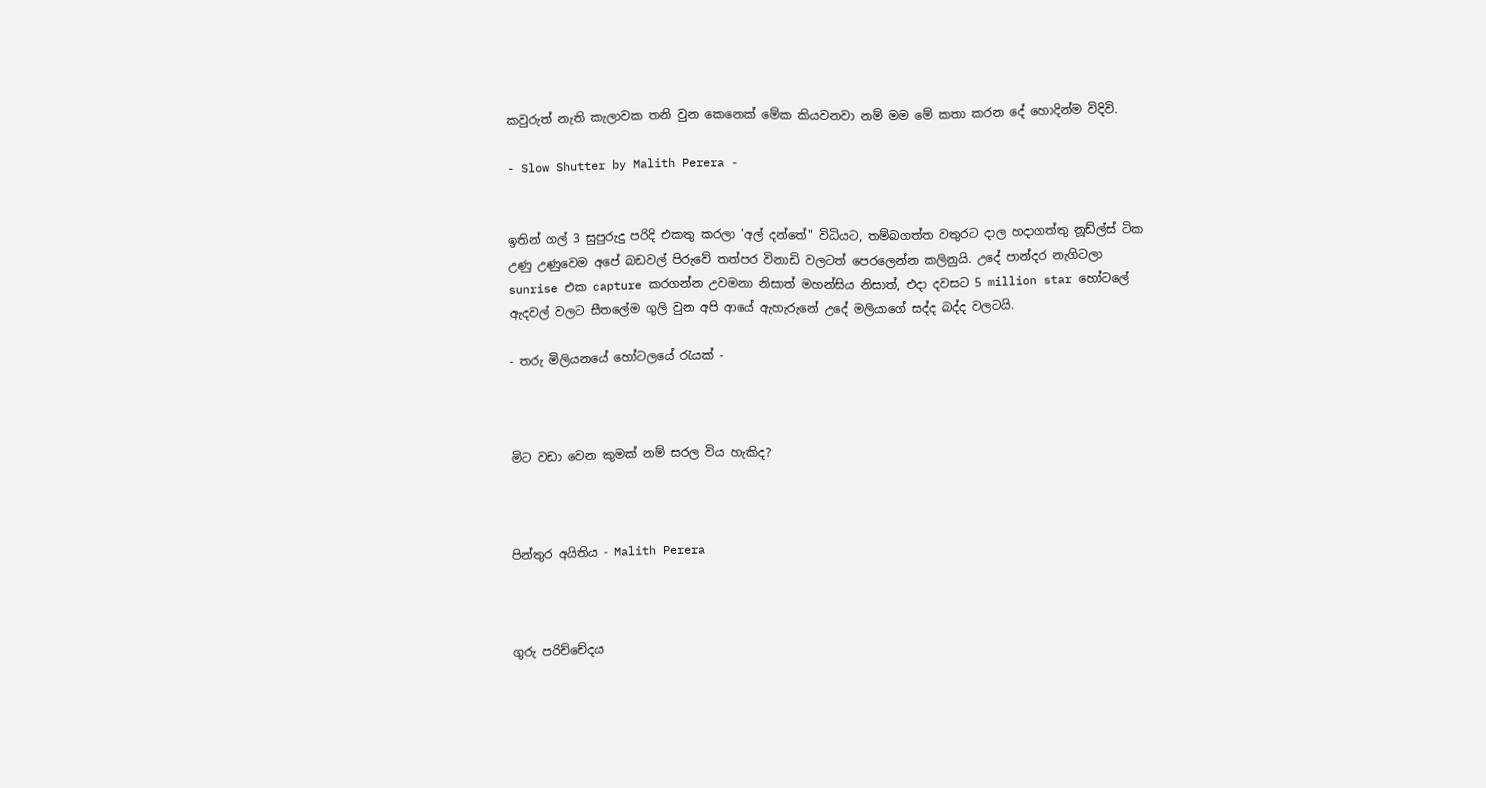කවුරුත් නැති කැලාවක තනි වුන කෙනෙක් මේක කියවනවා නම් මම මේ කතා කරන දේ හොදින්ම විදිවි.

- Slow Shutter by Malith Perera -


ඉතින් ගල් 3 සුපුරුදු පරිදි එකතු කරලා 'අල් දන්තේ" විධියට, තම්බගත්ත වතුරට දාල හදාගත්තු නූඩ්ල්ස් ටික උණු උණුවෙම අපේ බඩවල් පිරුවේ තත්පර විනාඩි වලටත් පෙරලෙන්න කලිනුයි. උදේ පාන්දර නැගිටලා sunrise එක capture කරගන්න උවමනා නිසාත් මහන්සිය නිසාත්, එදා දවසට 5 million star හෝටලේ ඇදවල් වලට සීතලේම ගුලි වුන අපි ආයේ ඇහැරුනේ උදේ මලියාගේ සද්ද බද්ද වලටයි.

- තරු මිලියනයේ හෝටලයේ රැයක් -



මිට වඩා වෙන කුමක් නම් සරල විය හැකිද?



පින්තුර අයිතිය - Malith Perera



ගුරු පරිච්චේදය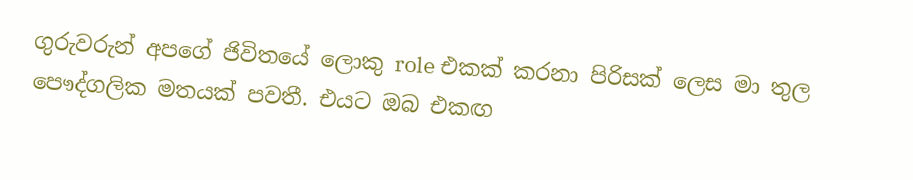ගුරුවරුන් අපගේ ජිවිතයේ ලොකු role එකක් කරනා පිරිසක් ලෙස මා තුල පෞද්ගලික මතයක් පවතී. එයට ඔබ එකඟ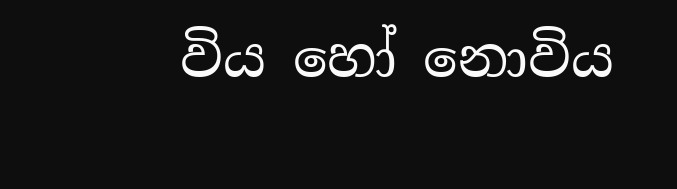විය හෝ නොවිය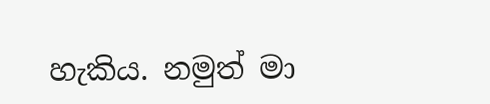හැකිය. නමුත් මා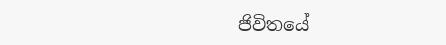ජිවිතයේ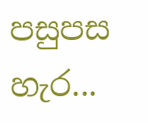පසුපස හැර...